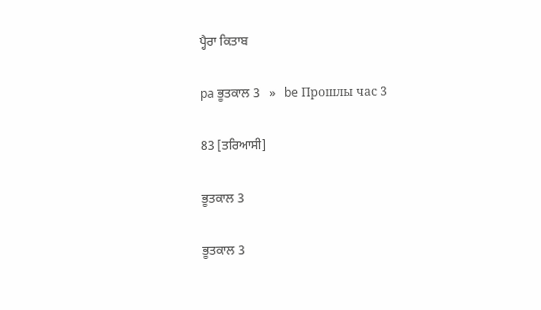ਪ੍ਹੈਰਾ ਕਿਤਾਬ

pa ਭੂਤਕਾਲ 3   »   be Прошлы час 3

83 [ਤਰਿਆਸੀ]

ਭੂਤਕਾਲ 3

ਭੂਤਕਾਲ 3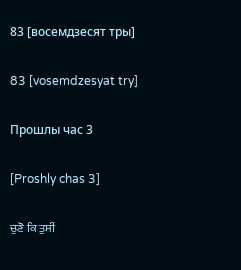83 [восемдзесят тры]

83 [vosemdzesyat try]

Прошлы час 3

[Proshly chas 3]

ਚੁਣੋ ਕਿ ਤੁਸੀਂ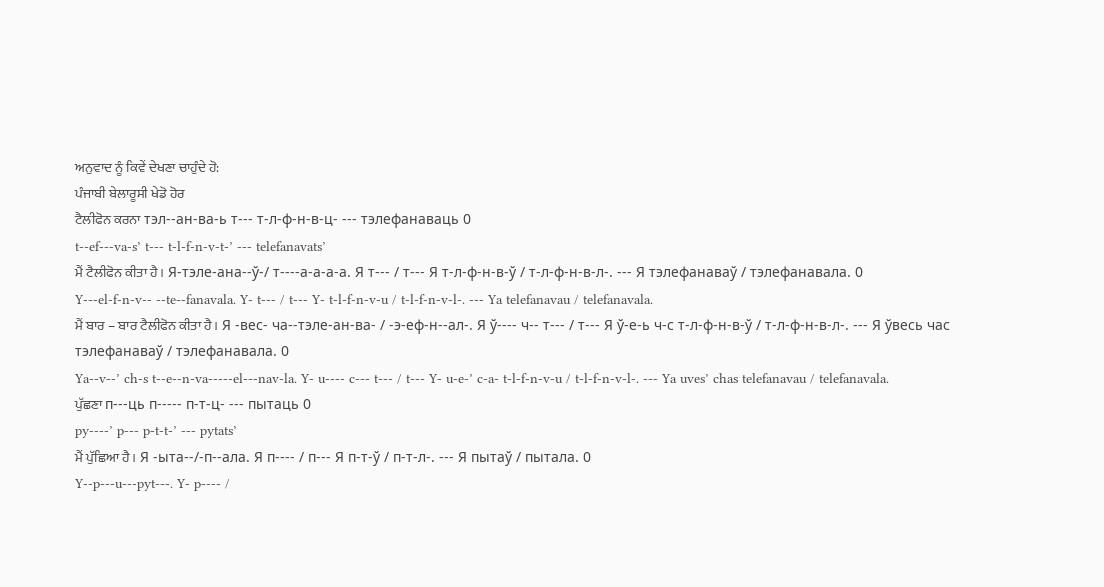ਅਨੁਵਾਦ ਨੂੰ ਕਿਵੇਂ ਦੇਖਣਾ ਚਾਹੁੰਦੇ ਹੋ:
ਪੰਜਾਬੀ ਬੇਲਾਰੂਸੀ ਖੇਡੋ ਹੋਰ
ਟੈਲੀਫੋਨ ਕਰਨਾ тэл--ан-ва-ь т--- т-л-ф-н-в-ц- --- тэлефанаваць 0
t--ef---va-s’ t--- t-l-f-n-v-t-’ --- telefanavats’
ਮੈਂ ਟੈਲੀਫੋਨ ਕੀਤਾ ਹੈ। Я-тэле-ана--ў-/ т----а-а-а-а. Я т--- / т--- Я т-л-ф-н-в-ў / т-л-ф-н-в-л-. --- Я тэлефанаваў / тэлефанавала. 0
Y---el-f-n-v-- --te--fanavala. Y- t--- / t--- Y- t-l-f-n-v-u / t-l-f-n-v-l-. --- Ya telefanavau / telefanavala.
ਮੈਂ ਬਾਰ – ਬਾਰ ਟੈਲੀਫੋਨ ਕੀਤਾ ਹੈ। Я -вес- ча--тэле-ан-ва- / -э-еф-н--ал-. Я ў---- ч-- т--- / т--- Я ў-е-ь ч-с т-л-ф-н-в-ў / т-л-ф-н-в-л-. --- Я ўвесь час тэлефанаваў / тэлефанавала. 0
Ya--v--’ ch-s t--e--n-va-----el---nav-la. Y- u---- c--- t--- / t--- Y- u-e-’ c-a- t-l-f-n-v-u / t-l-f-n-v-l-. --- Ya uves’ chas telefanavau / telefanavala.
ਪੁੱਛਣਾ п---ць п----- п-т-ц- --- пытаць 0
py----’ p--- p-t-t-’ --- pytats’
ਮੈਂ ਪੁੱਛਿਆ ਹੈ। Я -ыта--/-п--ала. Я п---- / п--- Я п-т-ў / п-т-л-. --- Я пытаў / пытала. 0
Y--p---u---pyt---. Y- p---- /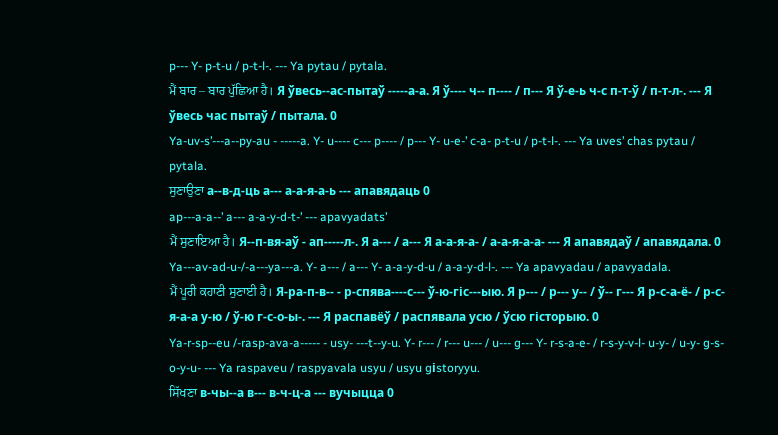p--- Y- p-t-u / p-t-l-. --- Ya pytau / pytala.
ਮੈਂ ਬਾਰ – ਬਾਰ ਪੁੱਛਿਆ ਹੈ। Я ўвесь--ас-пытаў -----а-а. Я ў---- ч-- п---- / п--- Я ў-е-ь ч-с п-т-ў / п-т-л-. --- Я ўвесь час пытаў / пытала. 0
Ya-uv-s’---a--py-au - -----a. Y- u---- c--- p---- / p--- Y- u-e-’ c-a- p-t-u / p-t-l-. --- Ya uves’ chas pytau / pytala.
ਸੁਣਾਉਣਾ а--в-д-ць а--- а-а-я-а-ь --- апавядаць 0
ap---a-a--’ a--- a-a-y-d-t-’ --- apavyadats’
ਮੈਂ ਸੁਣਾਇਆ ਹੈ। Я--п-вя-аў - ап-----л-. Я а--- / а--- Я а-а-я-а- / а-а-я-а-а- --- Я апавядаў / апавядала. 0
Ya---av-ad-u-/-a---ya---a. Y- a--- / a--- Y- a-a-y-d-u / a-a-y-d-l-. --- Ya apavyadau / apavyadala.
ਮੈਂ ਪੂਰੀ ਕਹਾਣੀ ਸੁਣਾਈ ਹੈ। Я-ра-п-в-- - р-спява----с--- ў-ю-гіс---ыю. Я р--- / р--- у-- / ў-- г--- Я р-с-а-ё- / р-с-я-а-а у-ю / ў-ю г-с-о-ы-. --- Я распавёў / распявала усю / ўсю гісторыю. 0
Ya-r-sp--eu /-rasp-ava-a----- - usy- ---t--y-u. Y- r--- / r--- u--- / u--- g--- Y- r-s-a-e- / r-s-y-v-l- u-y- / u-y- g-s-o-y-u- --- Ya raspaveu / raspyavala usyu / usyu gіstoryyu.
ਸਿੱਖਣਾ в-чы--а в--- в-ч-ц-а --- вучыцца 0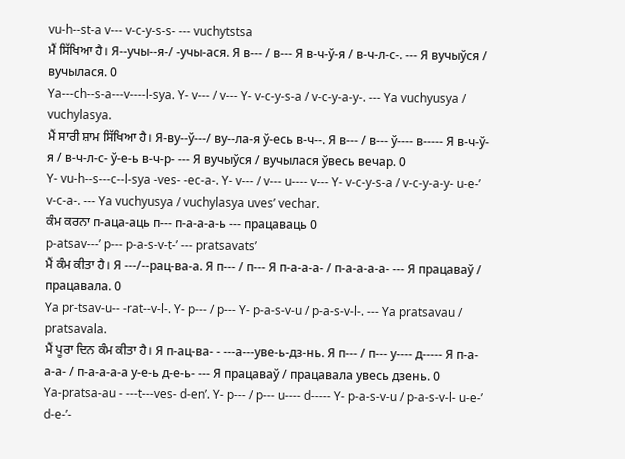vu-h--st-a v--- v-c-y-s-s- --- vuchytstsa
ਮੈਂ ਸਿੱਖਿਆ ਹੈ। Я--учы--я-/ -учы-ася. Я в--- / в--- Я в-ч-ў-я / в-ч-л-с-. --- Я вучыўся / вучылася. 0
Ya---ch--s-a---v----l-sya. Y- v--- / v--- Y- v-c-y-s-a / v-c-y-a-y-. --- Ya vuchyusya / vuchylasya.
ਮੈਂ ਸਾਰੀ ਸ਼ਾਮ ਸਿੱਖਿਆ ਹੈ। Я-ву--ў---/ ву--ла-я ў-есь в-ч--. Я в--- / в--- ў---- в----- Я в-ч-ў-я / в-ч-л-с- ў-е-ь в-ч-р- --- Я вучыўся / вучылася ўвесь вечар. 0
Y- vu-h--s---c--l-sya -ves- -ec-a-. Y- v--- / v--- u---- v--- Y- v-c-y-s-a / v-c-y-a-y- u-e-’ v-c-a-. --- Ya vuchyusya / vuchylasya uves’ vechar.
ਕੰਮ ਕਰਨਾ п-аца-аць п--- п-а-а-а-ь --- працаваць 0
p-atsav---’ p--- p-a-s-v-t-’ --- pratsavats’
ਮੈਂ ਕੰਮ ਕੀਤਾ ਹੈ। Я ---/--рац-ва-а. Я п--- / п--- Я п-а-а-а- / п-а-а-а-а- --- Я працаваў / працавала. 0
Ya pr-tsav-u-- -rat--v-l-. Y- p--- / p--- Y- p-a-s-v-u / p-a-s-v-l-. --- Ya pratsavau / pratsavala.
ਮੈਂ ਪੂਰਾ ਦਿਨ ਕੰਮ ਕੀਤਾ ਹੈ। Я п-ац-ва- - ---а---уве-ь-дз-нь. Я п--- / п--- у---- д----- Я п-а-а-а- / п-а-а-а-а у-е-ь д-е-ь- --- Я працаваў / працавала увесь дзень. 0
Ya-pratsa-au - ---t---ves- d-en’. Y- p--- / p--- u---- d----- Y- p-a-s-v-u / p-a-s-v-l- u-e-’ d-e-’-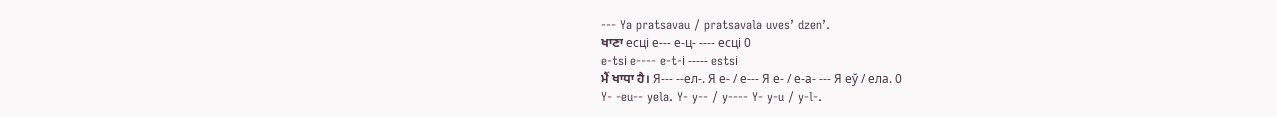--- Ya pratsavau / pratsavala uves’ dzen’.
ਖਾਣਾ есці е--- е-ц- ---- есці 0
e-tsі e---- e-t-і ----- estsі
ਮੈਂ ਖਾਧਾ ਹੈ। Я--- --ел-. Я е- / е--- Я е- / е-а- --- Я еў / ела. 0
Y- -eu-- yela. Y- y-- / y---- Y- y-u / y-l-.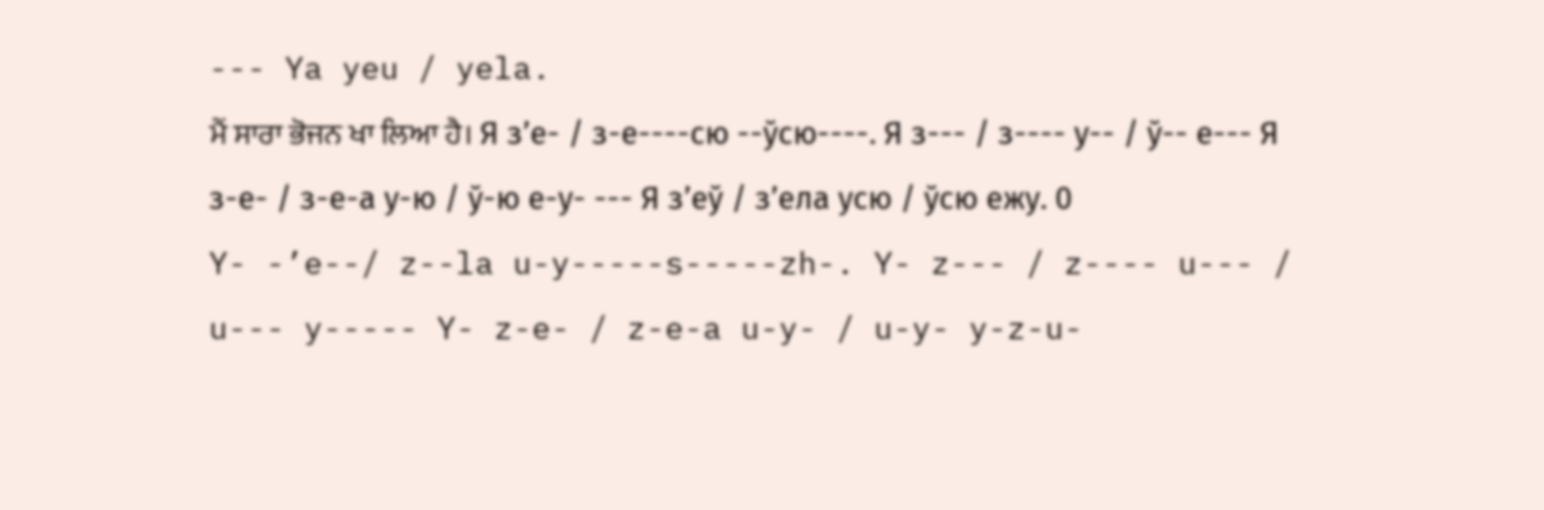--- Ya yeu / yela.
ਮੈਂ ਸਾਰਾ ਭੋਜਨ ਖਾ ਲਿਆ ਹੈ। Я з’е- / з-е----сю --ўсю----. Я з--- / з---- у-- / ў-- е--- Я з-е- / з-е-а у-ю / ў-ю е-у- --- Я з’еў / з’ела усю / ўсю ежу. 0
Y- -’e--/ z--la u-y-----s-----zh-. Y- z--- / z---- u--- / u--- y----- Y- z-e- / z-e-a u-y- / u-y- y-z-u-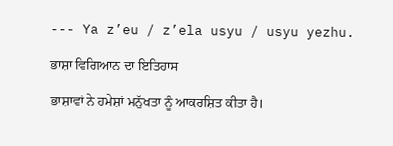--- Ya z’eu / z’ela usyu / usyu yezhu.

ਭਾਸ਼ਾ ਵਿਗਿਆਨ ਦਾ ਇਤਿਹਾਸ

ਭਾਸ਼ਾਵਾਂ ਨੇ ਹਮੇਸ਼ਾਂ ਮਨੁੱਖਤਾ ਨੂੰ ਆਕਰਸ਼ਿਤ ਕੀਤਾ ਹੈ।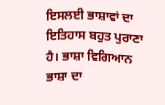ਇਸਲਈ ਭਾਸ਼ਾਵਾਂ ਦਾ ਇਤਿਹਾਸ ਬਹੁਤ ਪੁਰਾਣਾ ਹੈ। ਭਾਸ਼ਾ ਵਿਗਿਆਨ ਭਾਸ਼ਾ ਦਾ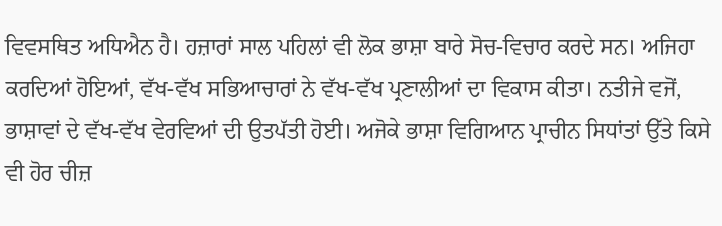ਵਿਵਸਥਿਤ ਅਧਿਐਨ ਹੈ। ਹਜ਼ਾਰਾਂ ਸਾਲ ਪਹਿਲਾਂ ਵੀ ਲੋਕ ਭਾਸ਼ਾ ਬਾਰੇ ਸੋਚ-ਵਿਚਾਰ ਕਰਦੇ ਸਨ। ਅਜਿਹਾ ਕਰਦਿਆਂ ਹੋਇਆਂ, ਵੱਖ-ਵੱਖ ਸਭਿਆਚਾਰਾਂ ਨੇ ਵੱਖ-ਵੱਖ ਪ੍ਰਣਾਲੀਆਂ ਦਾ ਵਿਕਾਸ ਕੀਤਾ। ਨਤੀਜੇ ਵਜੋਂ, ਭਾਸ਼ਾਵਾਂ ਦੇ ਵੱਖ-ਵੱਖ ਵੇਰਵਿਆਂ ਦੀ ਉਤਪੱਤੀ ਹੋਈ। ਅਜੋਕੇ ਭਾਸ਼ਾ ਵਿਗਿਆਨ ਪ੍ਰਾਚੀਨ ਸਿਧਾਂਤਾਂ ਉੱਤੇ ਕਿਸੇ ਵੀ ਹੋਰ ਚੀਜ਼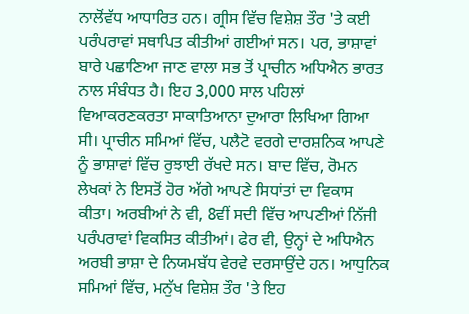ਨਾਲੋਂਵੱਧ ਆਧਾਰਿਤ ਹਨ। ਗ੍ਰੀਸ ਵਿੱਚ ਵਿਸ਼ੇਸ਼ ਤੌਰ 'ਤੇ ਕਈ ਪਰੰਪਰਾਵਾਂ ਸਥਾਪਿਤ ਕੀਤੀਆਂ ਗਈਆਂ ਸਨ। ਪਰ, ਭਾਸ਼ਾਵਾਂ ਬਾਰੇ ਪਛਾਣਿਆ ਜਾਣ ਵਾਲਾ ਸਭ ਤੋਂ ਪ੍ਰਾਚੀਨ ਅਧਿਐਨ ਭਾਰਤ ਨਾਲ ਸੰਬੰਧਤ ਹੈ। ਇਹ 3,000 ਸਾਲ ਪਹਿਲਾਂ ਵਿਆਕਰਣਕਰਤਾ ਸਾਕਾਤਿਆਨਾ ਦੁਆਰਾ ਲਿਖਿਆ ਗਿਆ ਸੀ। ਪ੍ਰਾਚੀਨ ਸਮਿਆਂ ਵਿੱਚ, ਪਲੈਟੋ ਵਰਗੇ ਦਾਰਸ਼ਨਿਕ ਆਪਣੇ ਨੂੰ ਭਾਸ਼ਾਵਾਂ ਵਿੱਚ ਰੁਝਾਈ ਰੱਖਦੇ ਸਨ। ਬਾਦ ਵਿੱਚ, ਰੋਮਨ ਲੇਖਕਾਂ ਨੇ ਇਸਤੋਂ ਹੋਰ ਅੱਗੇ ਆਪਣੇ ਸਿਧਾਂਤਾਂ ਦਾ ਵਿਕਾਸ ਕੀਤਾ। ਅਰਬੀਆਂ ਨੇ ਵੀ, 8ਵੀਂ ਸਦੀ ਵਿੱਚ ਆਪਣੀਆਂ ਨਿੱਜੀ ਪਰੰਪਰਾਵਾਂ ਵਿਕਸਿਤ ਕੀਤੀਆਂ। ਫੇਰ ਵੀ, ਉਨ੍ਹਾਂ ਦੇ ਅਧਿਐਨ ਅਰਬੀ ਭਾਸ਼ਾ ਦੇ ਨਿਯਮਬੱਧ ਵੇਰਵੇ ਦਰਸਾਉਂਦੇ ਹਨ। ਆਧੁਨਿਕ ਸਮਿਆਂ ਵਿੱਚ, ਮਨੁੱਖ ਵਿਸ਼ੇਸ਼ ਤੌਰ 'ਤੇ ਇਹ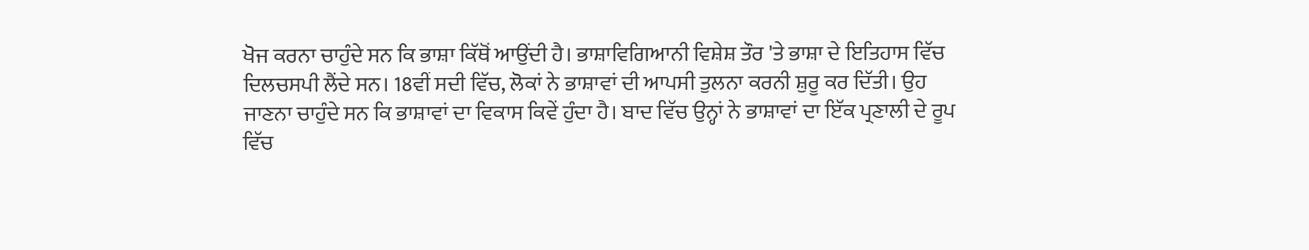ਖੋਜ ਕਰਨਾ ਚਾਹੁੰਦੇ ਸਨ ਕਿ ਭਾਸ਼ਾ ਕਿੱਥੋਂ ਆਉਂਦੀ ਹੈ। ਭਾਸ਼ਾਵਿਗਿਆਨੀ ਵਿਸ਼ੇਸ਼ ਤੌਰ 'ਤੇ ਭਾਸ਼ਾ ਦੇ ਇਤਿਹਾਸ ਵਿੱਚ ਦਿਲਚਸਪੀ ਲੈਂਦੇ ਸਨ। 18ਵੀਂ ਸਦੀ ਵਿੱਚ, ਲੋਕਾਂ ਨੇ ਭਾਸ਼ਾਵਾਂ ਦੀ ਆਪਸੀ ਤੁਲਨਾ ਕਰਨੀ ਸ਼ੁਰੂ ਕਰ ਦਿੱਤੀ। ਉਹ ਜਾਣਨਾ ਚਾਹੁੰਦੇ ਸਨ ਕਿ ਭਾਸ਼ਾਵਾਂ ਦਾ ਵਿਕਾਸ ਕਿਵੇਂ ਹੁੰਦਾ ਹੈ। ਬਾਦ ਵਿੱਚ ਉਨ੍ਹਾਂ ਨੇ ਭਾਸ਼ਾਵਾਂ ਦਾ ਇੱਕ ਪ੍ਰਣਾਲੀ ਦੇ ਰੂਪ ਵਿੱਚ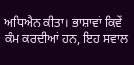ਅਧਿਐਨ ਕੀਤਾ। ਭਾਸ਼ਾਵਾਂ ਕਿਵੇਂ ਕੰਮ ਕਰਦੀਆਂ ਹਨ, ਇਹ ਸਵਾਲ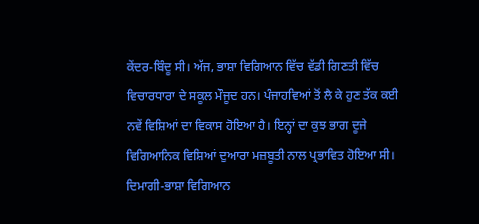ਕੇਂਦਰ-ਬਿੰਦੂ ਸੀ। ਅੱਜ, ਭਾਸ਼ਾ ਵਿਗਿਆਨ ਵਿੱਚ ਵੱਡੀ ਗਿਣਤੀ ਵਿੱਚ ਵਿਚਾਰਧਾਰਾ ਦੇ ਸਕੂਲ ਮੌਜੂਦ ਹਨ। ਪੰਜਾਹਵਿਆਂ ਤੋਂ ਲੈ ਕੇ ਹੁਣ ਤੱਕ ਕਈ ਨਵੇਂ ਵਿਸ਼ਿਆਂ ਦਾ ਵਿਕਾਸ ਹੋਇਆ ਹੈ। ਇਨ੍ਹਾਂ ਦਾ ਕੁਝ ਭਾਗ ਦੂਜੇ ਵਿਗਿਆਨਿਕ ਵਿਸ਼ਿਆਂ ਦੁਆਰਾ ਮਜ਼ਬੂਤੀ ਨਾਲ ਪ੍ਰਭਾਵਿਤ ਹੋਇਆ ਸੀ। ਦਿਮਾਗੀ-ਭਾਸ਼ਾ ਵਿਗਿਆਨ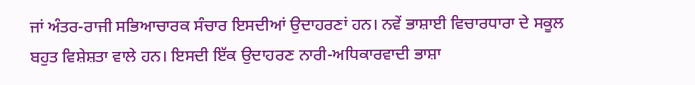ਜਾਂ ਅੰਤਰ-ਰਾਜੀ ਸਭਿਆਚਾਰਕ ਸੰਚਾਰ ਇਸਦੀਆਂ ਉਦਾਹਰਣਾਂ ਹਨ। ਨਵੇਂ ਭਾਸ਼ਾਈ ਵਿਚਾਰਧਾਰਾ ਦੇ ਸਕੂਲ ਬਹੁਤ ਵਿਸ਼ੇਸ਼ਤਾ ਵਾਲੇ ਹਨ। ਇਸਦੀ ਇੱਕ ਉਦਾਹਰਣ ਨਾਰੀ-ਅਧਿਕਾਰਵਾਦੀ ਭਾਸ਼ਾ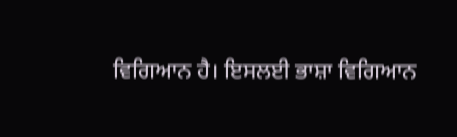ਵਿਗਿਆਨ ਹੈ। ਇਸਲਈ ਭਾਸ਼ਾ ਵਿਗਿਆਨ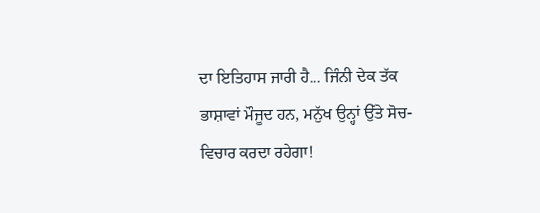ਦਾ ਇਤਿਹਾਸ ਜਾਰੀ ਹੈ... ਜਿੰਨੀ ਦੇਕ ਤੱਕ ਭਾਸ਼ਾਵਾਂ ਮੌਜੂਦ ਹਨ, ਮਨੁੱਖ ਉਨ੍ਹਾਂ ਉੱਤੇ ਸੋਚ-ਵਿਚਾਰ ਕਰਦਾ ਰਹੇਗਾ!